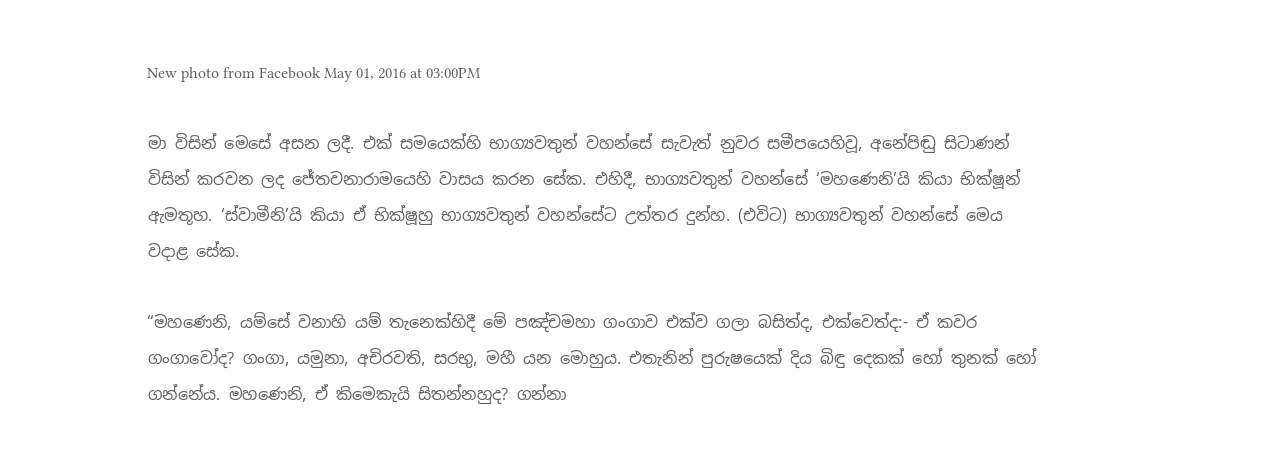New photo from Facebook May 01, 2016 at 03:00PM

මා විසින් මෙසේ අසන ලදී. එක් සමයෙක්හි භාග්‍යවතුන් වහන්සේ සැවැත් නුවර සමීපයෙහිවූ, අනේපිඬු සිටාණන් විසින් කරවන ලද ජේතවනාරාමයෙහි වාසය කරන සේක. එහිදී, භාග්‍යවතුන් වහන්සේ ‘මහණෙනි’යි කියා භික්ෂූන් ඇමතූහ. ‘ස්වාමීනි’යි කියා ඒ භික්ෂූහු භාග්‍යවතුන් වහන්සේට උත්තර දුන්හ. (එවිට) භාග්‍යවතුන් වහන්සේ මෙය වදාළ සේක.

“මහණෙනි, යම්සේ වනාහි යම් තැනෙක්හිදී මේ පඤ්චමහා ගංගාව එක්ව ගලා බසිත්ද, එක්වෙත්ද:- ඒ කවර ගංගාවෝද? ගංගා, යමුනා, අචිරවති, සරභු, මහී යන මොහුය. එතැනින් පුරුෂයෙක් දිය බිඳු දෙකක් හෝ තුනක් හෝ ගන්නේය. මහණෙනි, ඒ කිමෙකැයි සිතන්නහුද? ගන්නා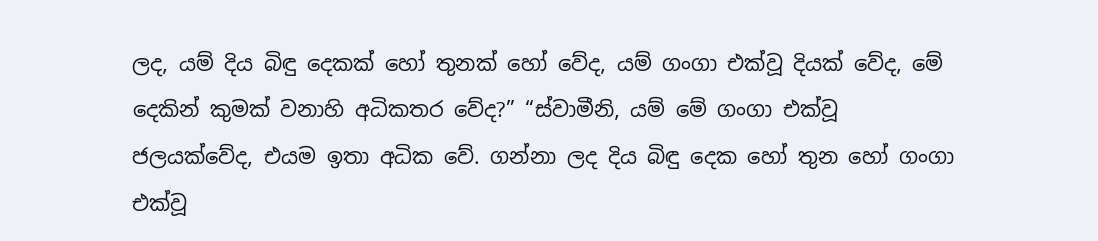ලද, යම් දිය බිඳු දෙකක් හෝ තුනක් හෝ වේද, යම් ගංගා එක්වූ දියක් වේද, මේ දෙකින් කුමක් වනාහි අධිකතර වේද?” “ස්වාමීනි, යම් මේ ගංගා එක්වූ ජලයක්වේද, එයම ඉතා අධික වේ. ගන්නා ලද දිය බිඳු දෙක හෝ තුන හෝ ගංගා එක්වූ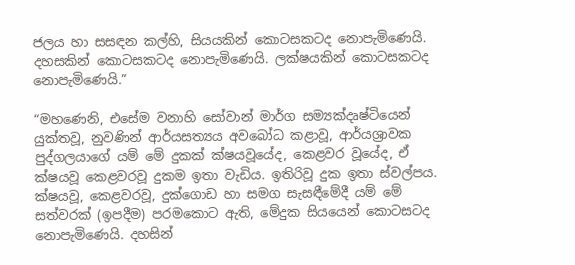ජලය හා සසඳන කල්හි, සියයකින් කොටසකටද නොපැමිණෙයි. දහසකින් කොටසකටද නොපැමිණෙයි. ලක්ෂයකින් කොටසකටද නොපැමිණෙයි.”

“මහණෙනි, එසේම වනාහි සෝවාන් මාර්ග සම්‍යක්දෘෂ්ටියෙන් යුක්තවූ, නුවණින් ආර්යසත්‍යය අවබෝධ කළාවූ, ආර්යශ්‍රාවක පුද්ගලයාගේ යම් මේ දුකක් ක්ෂයවූයේද, කෙළවර වූයේද, ඒ ක්ෂයවූ කෙළවරවූ දුකම ඉතා වැඩිය. ඉතිරිවූ දුක ඉතා ස්වල්පය. ක්ෂයවූ, කෙළවරවූ, දුක්ගොඩ හා සමග සැසඳීමේදී යම් මේ සත්වරක් (ඉපදීම) පරමකොට ඇති, මේදුක සියයෙන් කොටසටද නොපැමිණෙයි. දහසින්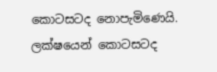කොටසටද නොපැමිණෙයි. ලක්ෂයෙන් කොටසටද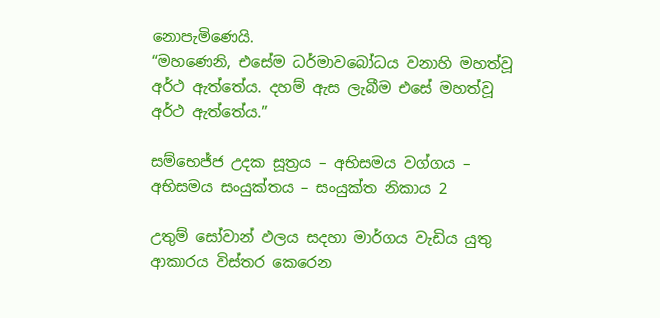නොපැමිණෙයි.
“මහණෙනි, එසේම ධර්මාවබෝධය වනාහි මහත්වූ අර්ථ ඇත්තේය. දහම් ඇස ලැබීම එසේ මහත්වූ අර්ථ ඇත්තේය.”

සම්භෙජ්ජ උදක සූත්‍රය – අභිසමය වග්ගය – අභිසමය සංයුක්තය – සංයුක්ත නිකාය 2

උතුම් සෝවාන් ඵලය සදහා මාර්ගය වැඩිය යුතු ආකාරය විස්තර කෙරෙන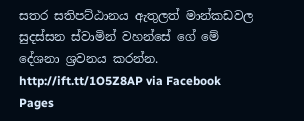සතර සතිපට්ඨානය ඇතුලත් මාන්කඩවල සුදස්සන ස්වාමින් වහන්සේ ගේ මේ දේශනා ශ්‍රවනය කරන්න.
http://ift.tt/1O5Z8AP via Facebook Pages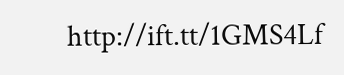http://ift.tt/1GMS4Lf